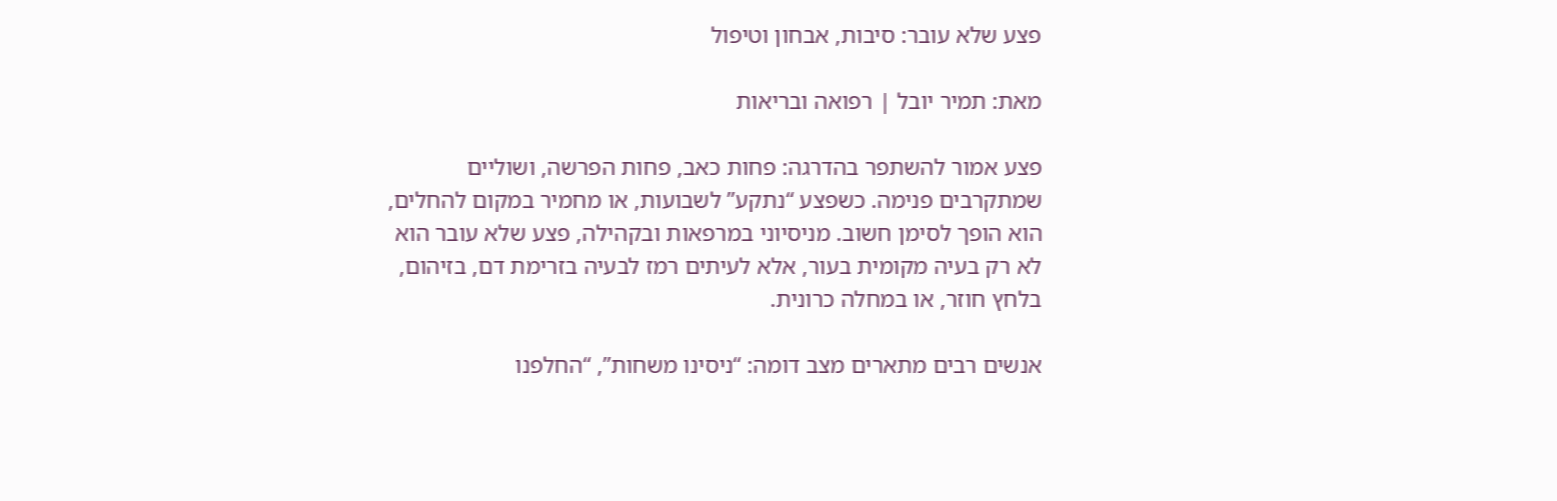פצע שלא עובר: סיבות, אבחון וטיפול

מאת: תמיר יובל | רפואה ובריאות

פצע אמור להשתפר בהדרגה: פחות כאב, פחות הפרשה, ושוליים שמתקרבים פנימה. כשפצע “נתקע” לשבועות, או מחמיר במקום להחלים, הוא הופך לסימן חשוב. מניסיוני במרפאות ובקהילה, פצע שלא עובר הוא לא רק בעיה מקומית בעור, אלא לעיתים רמז לבעיה בזרימת דם, בזיהום, בלחץ חוזר, או במחלה כרונית.

אנשים רבים מתארים מצב דומה: “ניסינו משחות”, “החלפנו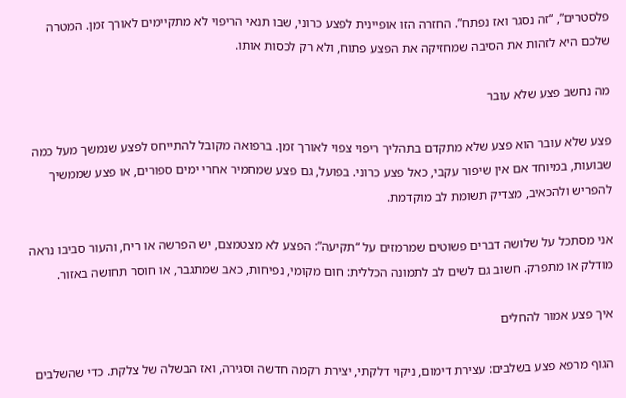פלסטרים”, “זה נסגר ואז נפתח”. החזרה הזו אופיינית לפצע כרוני, שבו תנאי הריפוי לא מתקיימים לאורך זמן. המטרה שלכם היא לזהות את הסיבה שמחזיקה את הפצע פתוח, ולא רק לכסות אותו.

מה נחשב פצע שלא עובר

פצע שלא עובר הוא פצע שלא מתקדם בתהליך ריפוי צפוי לאורך זמן. ברפואה מקובל להתייחס לפצע שנמשך מעל כמה שבועות, במיוחד אם אין שיפור עקבי, כאל פצע כרוני. בפועל, גם פצע שמחמיר אחרי ימים ספורים, או פצע שממשיך להפריש ולהכאיב, מצדיק תשומת לב מוקדמת.

אני מסתכל על שלושה דברים פשוטים שמרמזים על “תקיעה”: הפצע לא מצטמצם, יש הפרשה או ריח, והעור סביבו נראה מודלק או מתפרק. חשוב גם לשים לב לתמונה הכללית: חום מקומי, נפיחות, כאב שמתגבר, או חוסר תחושה באזור.

איך פצע אמור להחלים

הגוף מרפא פצע בשלבים: עצירת דימום, ניקוי דלקתי, יצירת רקמה חדשה וסגירה, ואז הבשלה של צלקת. כדי שהשלבים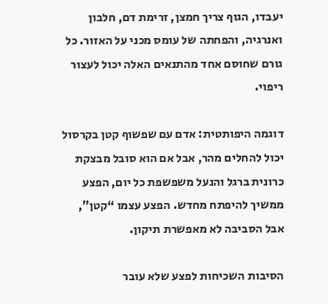יעבדו, הגוף צריך חמצן, זרימת דם, חלבון ואנרגיה, והפחתה של עומס מכני על האזור. כל גורם שחוסם אחד מהתנאים האלה יכול לעצור ריפוי.

דוגמה היפותטית: אדם עם שפשוף קטן בקרסול יכול להחלים מהר, אבל אם הוא סובל מבצקת כרונית ברגל והנעל משפשפת כל יום, הפצע ממשיך להיפתח מחדש. הפצע עצמו “קטן”, אבל הסביבה לא מאפשרת תיקון.

הסיבות השכיחות לפצע שלא עובר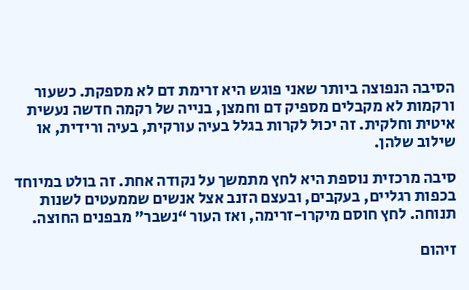הסיבה הנפוצה ביותר שאני פוגש היא זרימת דם לא מספקת. כשעור ורקמות לא מקבלים מספיק דם וחמצן, בנייה של רקמה חדשה נעשית איטית וחלקית. זה יכול לקרות בגלל בעיה עורקית, בעיה ורידית, או שילוב שלהן.

סיבה מרכזית נוספת היא לחץ מתמשך על נקודה אחת. זה בולט במיוחד בכפות רגליים, בעקבים, ובעצם הזנב אצל אנשים שממעטים לשנות תנוחה. לחץ חוסם מיקרו-זרימה, ואז העור “נשבר” מבפנים החוצה.

זיהום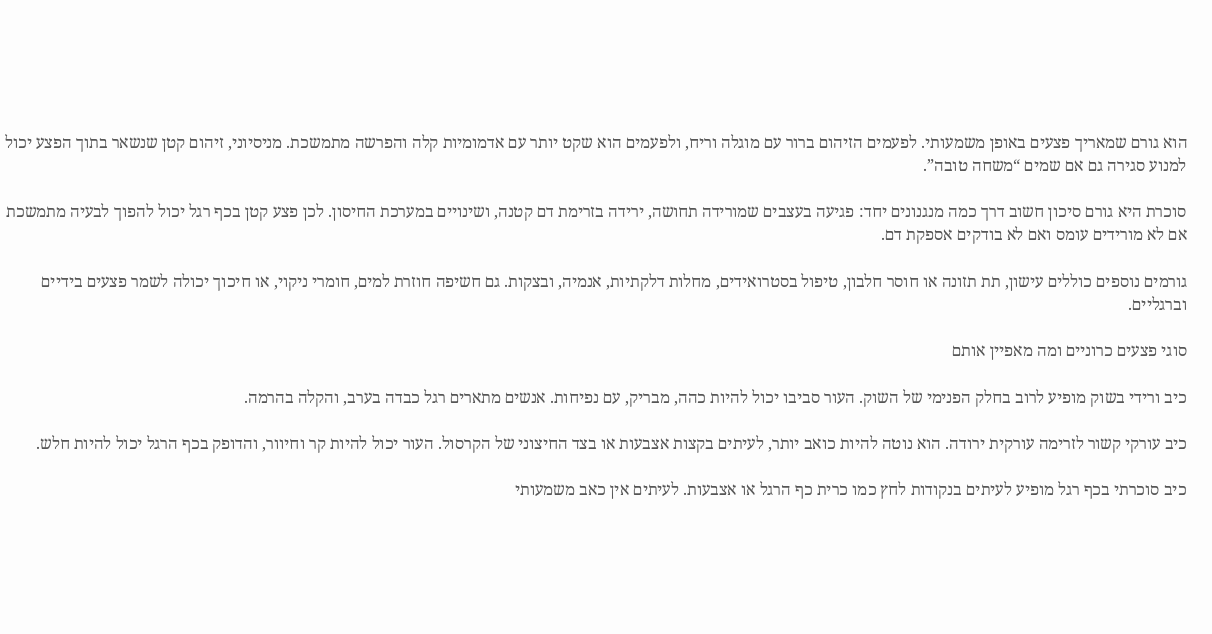הוא גורם שמאריך פצעים באופן משמעותי. לפעמים הזיהום ברור עם מוגלה וריח, ולפעמים הוא שקט יותר עם אדמומיות קלה והפרשה מתמשכת. מניסיוני, זיהום קטן שנשאר בתוך הפצע יכול למנוע סגירה גם אם שמים “משחה טובה”.

סוכרת היא גורם סיכון חשוב דרך כמה מנגנונים יחד: פגיעה בעצבים שמורידה תחושה, ירידה בזרימת דם קטנה, ושינויים במערכת החיסון. לכן פצע קטן בכף רגל יכול להפוך לבעיה מתמשכת אם לא מורידים עומס ואם לא בודקים אספקת דם.

גורמים נוספים כוללים עישון, תת תזונה או חוסר חלבון, טיפול בסטרואידים, מחלות דלקתיות, אנמיה, ובצקות. גם חשיפה חוזרת למים, חומרי ניקוי, או חיכוך יכולה לשמר פצעים בידיים וברגליים.

סוגי פצעים כרוניים ומה מאפיין אותם

כיב ורידי בשוק מופיע לרוב בחלק הפנימי של השוק. העור סביבו יכול להיות כהה, מבריק, עם נפיחות. אנשים מתארים רגל כבדה בערב, והקלה בהרמה.

כיב עורקי קשור לזרימה עורקית ירודה. הוא נוטה להיות כואב יותר, לעיתים בקצות אצבעות או בצד החיצוני של הקרסול. העור יכול להיות קר וחיוור, והדופק בכף הרגל יכול להיות חלש.

כיב סוכרתי בכף רגל מופיע לעיתים בנקודות לחץ כמו כרית כף הרגל או אצבעות. לעיתים אין כאב משמעותי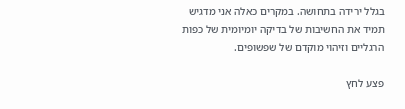בגלל ירידה בתחושה. במקרים כאלה אני מדגיש תמיד את החשיבות של בדיקה יומיומית של כפות הרגליים וזיהוי מוקדם של שפשופים.

פצע לחץ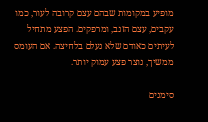מופיע במקומות שבהם עצם קרובה לעור, כמו עקבים, עצם הזנב, ומרפקים. הפצע מתחיל לעיתים כאודם שלא נעלם בלחיצה. אם העומס ממשיך, נוצר פצע עמוק יותר.

סימנים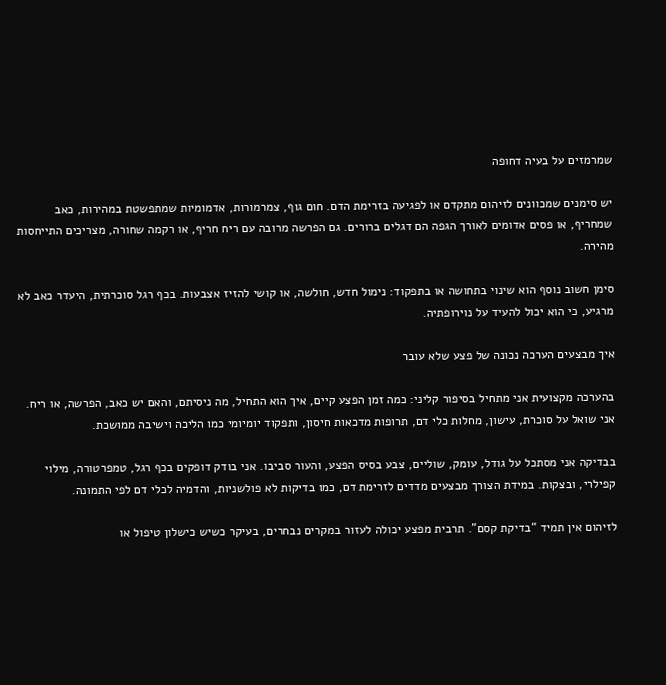שמרמזים על בעיה דחופה

יש סימנים שמכוונים לזיהום מתקדם או לפגיעה בזרימת הדם. חום גוף, צמרמורות, אדמומיות שמתפשטת במהירות, כאב שמחריף, או פסים אדומים לאורך הגפה הם דגלים ברורים. גם הפרשה מרובה עם ריח חריף, או רקמה שחורה, מצריכים התייחסות מהירה.

סימן חשוב נוסף הוא שינוי בתחושה או בתפקוד: נימול חדש, חולשה, או קושי להזיז אצבעות. בכף רגל סוכרתית, היעדר כאב לא מרגיע, כי הוא יכול להעיד על נוירופתיה.

איך מבצעים הערכה נכונה של פצע שלא עובר

בהערכה מקצועית אני מתחיל בסיפור קליני: כמה זמן הפצע קיים, איך הוא התחיל, מה ניסיתם, והאם יש כאב, הפרשה, או ריח. אני שואל על סוכרת, עישון, מחלות כלי דם, תרופות מדכאות חיסון, ותפקוד יומיומי כמו הליכה וישיבה ממושכת.

בבדיקה אני מסתכל על גודל, עומק, שוליים, צבע בסיס הפצע, והעור סביבו. אני בודק דופקים בכף רגל, טמפרטורה, מילוי קפילרי, ובצקות. במידת הצורך מבצעים מדדים לזרימת דם, כמו בדיקות לא פולשניות, והדמיה לכלי דם לפי התמונה.

לזיהום אין תמיד “בדיקת קסם”. תרבית מפצע יכולה לעזור במקרים נבחרים, בעיקר כשיש כישלון טיפול או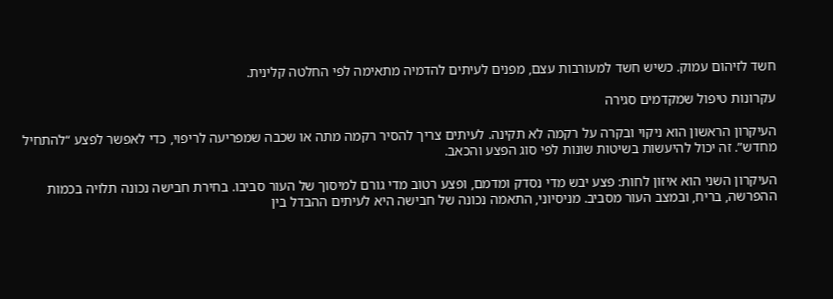חשד לזיהום עמוק. כשיש חשד למעורבות עצם, מפנים לעיתים להדמיה מתאימה לפי החלטה קלינית.

עקרונות טיפול שמקדמים סגירה

העיקרון הראשון הוא ניקוי ובקרה על רקמה לא תקינה. לעיתים צריך להסיר רקמה מתה או שכבה שמפריעה לריפוי, כדי לאפשר לפצע “להתחיל מחדש”. זה יכול להיעשות בשיטות שונות לפי סוג הפצע והכאב.

העיקרון השני הוא איזון לחות: פצע יבש מדי נסדק ומדמם, ופצע רטוב מדי גורם למיסוך של העור סביבו. בחירת חבישה נכונה תלויה בכמות ההפרשה, בריח, ובמצב העור מסביב. מניסיוני, התאמה נכונה של חבישה היא לעיתים ההבדל בין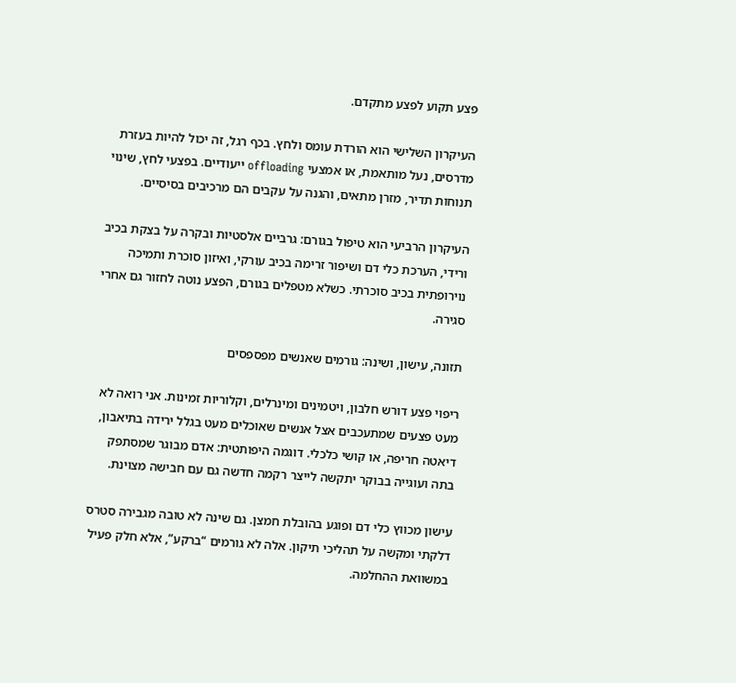פצע תקוע לפצע מתקדם.

העיקרון השלישי הוא הורדת עומס ולחץ. בכף רגל, זה יכול להיות בעזרת מדרסים, נעל מותאמת, או אמצעי offloading ייעודיים. בפצעי לחץ, שינוי תנוחות תדיר, מזרן מתאים, והגנה על עקבים הם מרכיבים בסיסיים.

העיקרון הרביעי הוא טיפול בגורם: גרביים אלסטיות ובקרה על בצקת בכיב ורידי, הערכת כלי דם ושיפור זרימה בכיב עורקי, ואיזון סוכרת ותמיכה נוירופתית בכיב סוכרתי. כשלא מטפלים בגורם, הפצע נוטה לחזור גם אחרי סגירה.

תזונה, עישון, ושינה: גורמים שאנשים מפספסים

ריפוי פצע דורש חלבון, ויטמינים ומינרלים, וקלוריות זמינות. אני רואה לא מעט פצעים שמתעכבים אצל אנשים שאוכלים מעט בגלל ירידה בתיאבון, דיאטה חריפה, או קושי כלכלי. דוגמה היפותטית: אדם מבוגר שמסתפק בתה ועוגייה בבוקר יתקשה לייצר רקמה חדשה גם עם חבישה מצוינת.

עישון מכווץ כלי דם ופוגע בהובלת חמצן. גם שינה לא טובה מגבירה סטרס דלקתי ומקשה על תהליכי תיקון. אלה לא גורמים “ברקע”, אלא חלק פעיל במשוואת ההחלמה.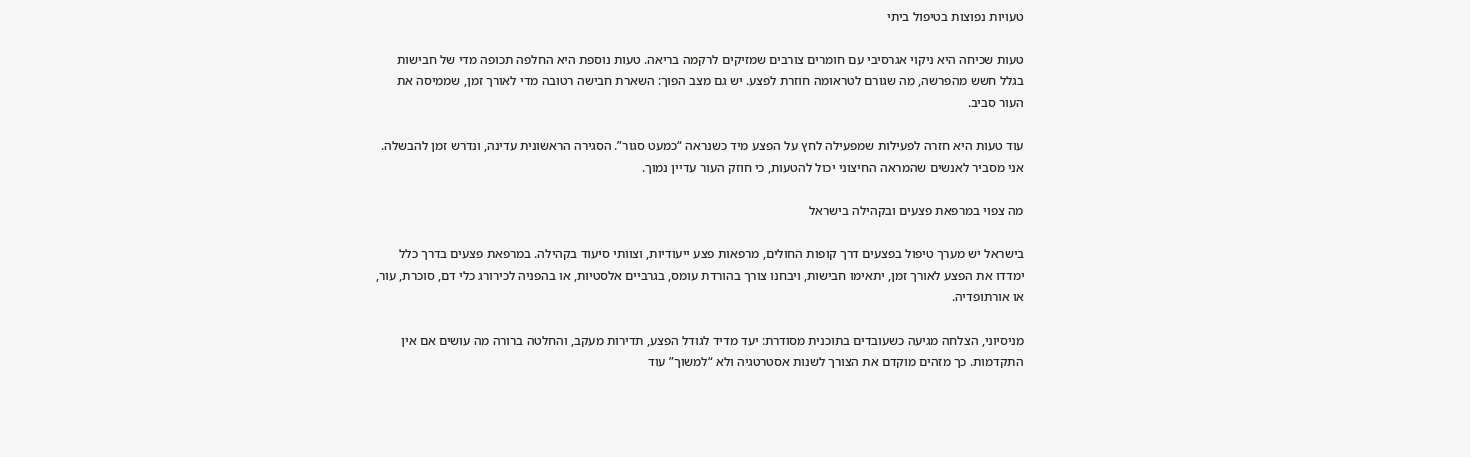טעויות נפוצות בטיפול ביתי

טעות שכיחה היא ניקוי אגרסיבי עם חומרים צורבים שמזיקים לרקמה בריאה. טעות נוספת היא החלפה תכופה מדי של חבישות בגלל חשש מהפרשה, מה שגורם לטראומה חוזרת לפצע. יש גם מצב הפוך: השארת חבישה רטובה מדי לאורך זמן, שממיסה את העור סביב.

עוד טעות היא חזרה לפעילות שמפעילה לחץ על הפצע מיד כשנראה “כמעט סגור”. הסגירה הראשונית עדינה, ונדרש זמן להבשלה. אני מסביר לאנשים שהמראה החיצוני יכול להטעות, כי חוזק העור עדיין נמוך.

מה צפוי במרפאת פצעים ובקהילה בישראל

בישראל יש מערך טיפול בפצעים דרך קופות החולים, מרפאות פצע ייעודיות, וצוותי סיעוד בקהילה. במרפאת פצעים בדרך כלל ימדדו את הפצע לאורך זמן, יתאימו חבישות, ויבחנו צורך בהורדת עומס, בגרביים אלסטיות, או בהפניה לכירורג כלי דם, סוכרת, עור, או אורתופדיה.

מניסיוני, הצלחה מגיעה כשעובדים בתוכנית מסודרת: יעד מדיד לגודל הפצע, תדירות מעקב, והחלטה ברורה מה עושים אם אין התקדמות. כך מזהים מוקדם את הצורך לשנות אסטרטגיה ולא “למשוך” עוד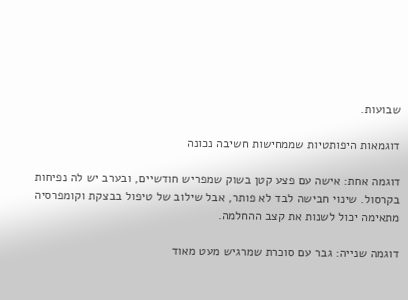שבועות.

דוגמאות היפותטיות שממחישות חשיבה נכונה

דוגמה אחת: אישה עם פצע קטן בשוק שמפריש חודשיים, ובערב יש לה נפיחות בקרסול. שינוי חבישה לבד לא פותר, אבל שילוב של טיפול בבצקת וקומפרסיה מתאימה יכול לשנות את קצב ההחלמה.

דוגמה שנייה: גבר עם סוכרת שמרגיש מעט מאוד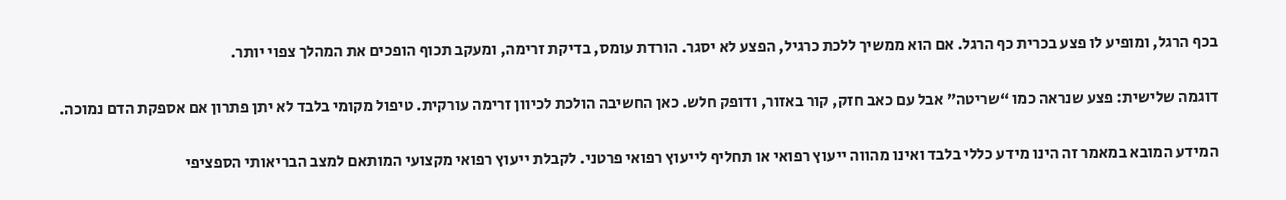בכף הרגל, ומופיע לו פצע בכרית כף הרגל. אם הוא ממשיך ללכת כרגיל, הפצע לא יסגר. הורדת עומס, בדיקת זרימה, ומעקב תכוף הופכים את המהלך צפוי יותר.

דוגמה שלישית: פצע שנראה כמו “שריטה” אבל עם כאב חזק, קור באזור, ודופק חלש. כאן החשיבה הולכת לכיוון זרימה עורקית. טיפול מקומי בלבד לא יתן פתרון אם אספקת הדם נמוכה.

המידע המובא במאמר זה הינו מידע כללי בלבד ואינו מהווה ייעוץ רפואי או תחליף לייעוץ רפואי פרטני. לקבלת ייעוץ רפואי מקצועי המותאם למצב הבריאותי הספציפי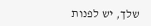שלך, יש לפנות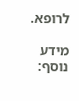לרופא.

מידע נוסף: